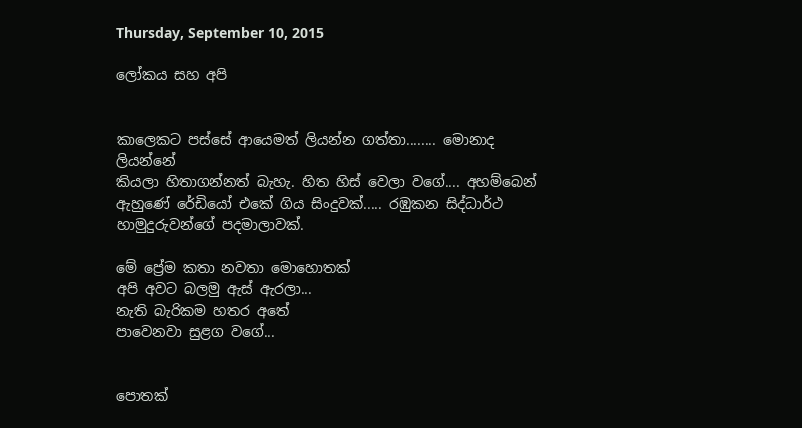Thursday, September 10, 2015

ලෝකය සහ අපි


කාලෙකට පස්සේ ආයෙමත් ලියන්න ගත්තා........ මොනාද ලියන්නේ
කියලා හිතාගන්නත් බැහැ. හිත හිස් වෙලා වගේ.... අහම්බෙන් ඇහුණේ රේඩියෝ එකේ ගිය සිංදුවක්..... රඹුකන සිද්ධාර්ථ හාමුදුරුවන්ගේ පදමාලාවක්.

මේ ප්‍රේම කතා නවතා මොහොතක්‌
අපි අවට බලමු ඇස්‌ ඇරලා...
නැති බැරිකම හතර අතේ
පාවෙනවා සුළග වගේ...


පොතක්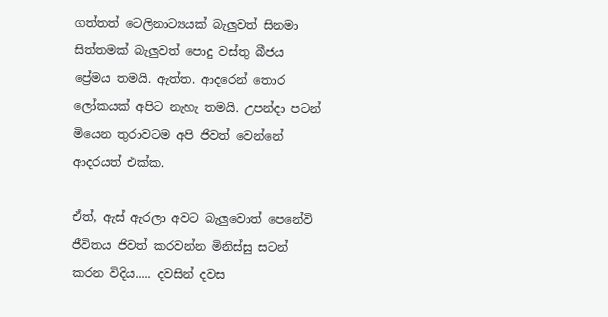ගත්තත් ටෙලිනාට්‍යයක් බැලුවත් සිනමා සිත්තමක් බැලුවත් පොදු වස්තු බීජය ප්‍රේමය තමයි. ඇත්ත. ආදරෙන් තොර ලෝකයක් අපිට නැහැ තමයි. උපන්දා පටන් මියෙන තුරාවටම අපි ජිවත් වෙන්නේ ආදරයත් එක්ක.

ඒත්, ඇස් ඇරලා අවට බැලුවොත් පෙනේවි ජීවිතය ජිවත් කරවන්න මිනිස්සු සටන් කරන විදිය..... දවසින් දවස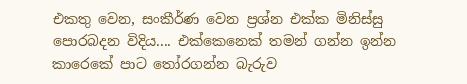එකතු වෙන, සංකීර්ණ වෙන ප්‍රශ්න එක්ක මිනිස්සු පොරබදන විදිය.... එක්කෙනෙක් තමන් ගන්න ඉන්න කාරෙකේ පාට තෝරගන්න බැරුව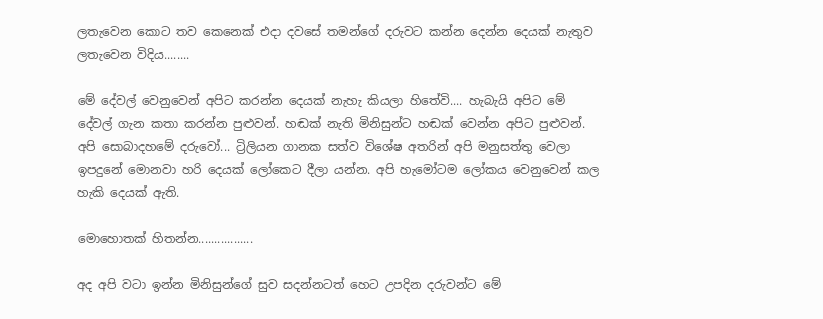ලතැවෙන කොට තව කෙනෙක් එදා දවසේ තමන්ගේ දරුවට කන්න දෙන්න දෙයක් නැතුව ලතැවෙන විදිය........

මේ දේවල් වෙනුවෙන් අපිට කරන්න දෙයක් නැහැ කියලා හිතේවි.... හැබැයි අපිට මේ දේවල් ගැන කතා කරන්න පුළුවන්. හඬක් නැති මිනිසුන්ට හඬක් වෙන්න අපිට පුළුවන්. අපි සොබාදහමේ දරුවෝ... ට්‍රිලියන ගානක සත්ව විශේෂ අතරින් අපි මනුසත්තු වෙලා ඉපදුනේ මොනවා හරි දෙයක් ලෝකෙට දීලා යන්න. අපි හැමෝටම ලෝකය වෙනුවෙන් කල හැකි දෙයක් ඇති.

මොහොතක් හිතන්න.................

අද අපි වටා ඉන්න මිනිසුන්ගේ සුව සදන්නටත් හෙට උපදින දරුවන්ට මේ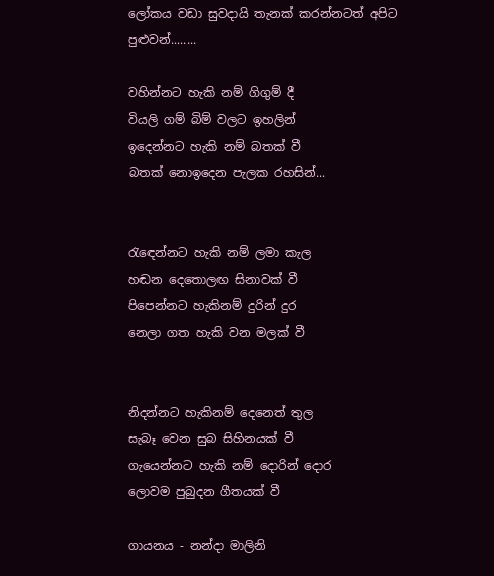ලෝකය වඩා සුවදායි තැනක් කරන්නටත් අපිට පුළුවන්........

වහින්නට හැකි නම් ගිගුම් දී
වියලි ගම් බිම් වලට ඉහලින්
ඉදෙන්නට හැකි නම් බතක් වී
බතක් නොඉදෙන පැලක රහසින්...


රැඳෙන්නට හැකි නම් ලමා කැල
හඬන දෙතොලඟ සිනාවක් වී
පිපෙන්නට හැකිනම් දුරින් දුර
නෙලා ගත හැකි වන මලක් වී


නිදන්නට හැකිනම් දෙනෙත් තුල
සැබෑ වෙන සුබ සිහිනයක් වී
ගැයෙන්නට හැකි නම් දොරින් දොර
ලොවම පුබුදන ගීතයක් වී

ගායනය - නන්දා මාලිනි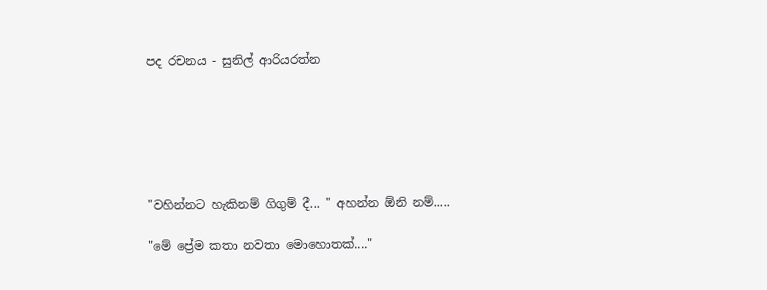පද රචනය - සුනිල් ආරියරත්න






"වහින්නට හැකිනම් ගිගුම් දී... " අහන්න ඕනි නම්.....

"මේ ප්‍රේම කතා නවතා මොහොතක්...."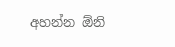අහන්න ඕනි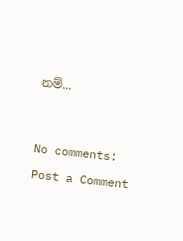නම්...




No comments:

Post a Comment